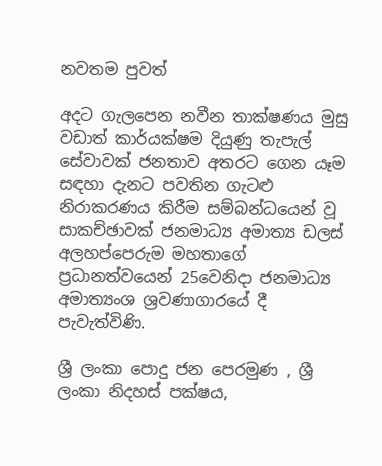නවතම පුවත්

අදට ගැලපෙන නවීන තාක්ෂණය මුසු වඩාත් කාර්යක්ෂම දියුණු තැපැල් සේවාවක් ජනතාව අතරට ගෙන යෑම සඳහා දැනට පවතින ගැටළු නිරාකරණය කිරීම සම්බන්ධයෙන් වූ සාකච්ඡාවක් ජනමාධ්‍ය අමාත්‍ය ඩලස් අලහප්පෙරුම මහතාගේ ප්‍රධානත්වයෙන් 25වෙනිදා ජනමාධ්‍ය අමාත්‍යංශ ශ්‍රවණාගාරයේ දී පැවැත්විණි.

ශ්‍රී ලංකා පොදු ජන පෙරමුණ , ශ්‍රී ලංකා නිදහස් පක්ෂය,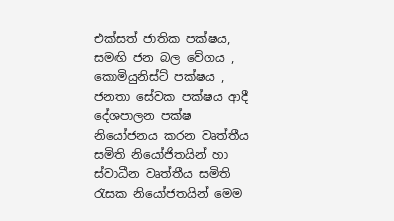එක්සත් ජාතික පක්ෂය, සමඟි ජන බල වේගය , කොමියුනිස්ට් පක්ෂය , ජනතා සේවක පක්ෂය ආදී දේශපාලන පක්ෂ නියෝජනය කරන වෘත්තීය සමිති නි‍යෝජිතයින් හා ස්වාධීන වෘත්තීය සමිති රැසක නියෝජතයින් මෙම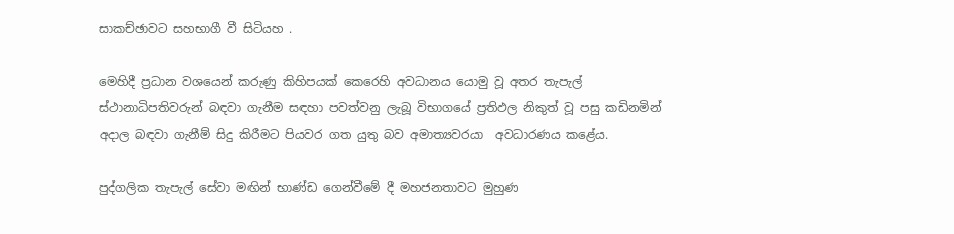සාකච්ඡාවට සහභාගී වී සිටියහ .

මෙහිදී ප්‍රධාන වශයෙන් කරුණු කිහිපයක් කෙරෙහි අවධානය යොමු වූ අතර තැපැල් ස්ථානාධිපතිවරුන් බඳවා ගැනීම සඳහා පවත්වනු ලැබූ විභාගයේ ප්‍රතිඵල නිකුත් වූ පසු කඩිනමින් අදාල බඳවා ගැනීම් සිදු කිරීමට පියවර ගත යුතු බව අමාත්‍යවරයා  අවධාරණය කළේය.

පුද්ගලික තැපැල් සේවා මඟින් භාණ්ඩ ගෙන්වීමේ දී මහජනතාවට මුහුණ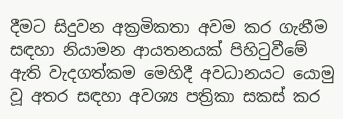දීමට සිදුවන අක්‍රමිකතා අවම කර ගැනීම සඳහා නියාමන ආයතනයක් පිහිටුවීමේ ඇති වැදගත්කම මෙහිදී අවධානයට යොමු වූ අතර සඳහා අවශ්‍ය පත්‍රිකා සකස් කර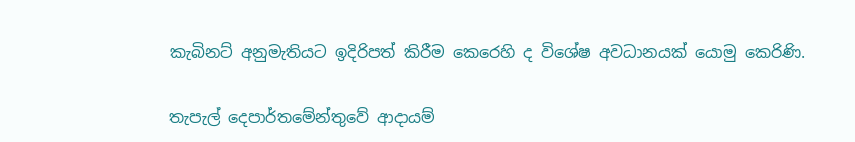කැබිනට් අනුමැතියට ඉදිරිපත් කිරීම කෙරෙහි ද විශේෂ අවධානයක් යොමු කෙරිණි.

තැපැල් දෙපාර්තමේන්තුවේ ආදායම්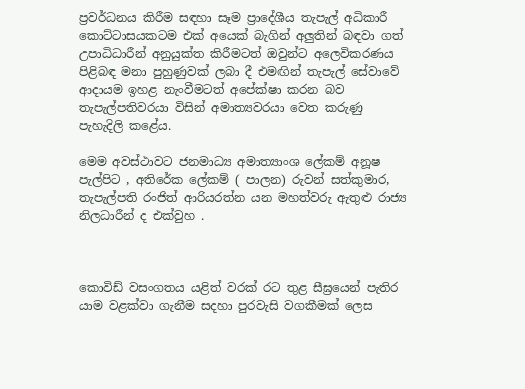ප්‍රවර්ධනය කිරීම සඳහා සෑම ප්‍රාදේශීය තැපැල් අධිකාරී කොට්ටාසයකටම එක් අයෙක් බැගින් අලුතින් බඳවා ගත් උපාධිධාරීන් අනුයුක්ත කිරීමටත් ඔවුන්ට අලෙවිකරණය පිළිබඳ මනා පුහුණුවක් ලබා දී එමඟින් තැපැල් සේවාවේ ආදායම ඉහළ නැංවීමටත් අපේක්ෂා කරන බව තැපැල්පතිවරයා විසින් අමාත්‍යවරයා වෙත කරුණු පැහැදිලි කළේය.

මෙම අවස්ථාවට ජනමාධ්‍ය අමාත්‍යාංශ ලේකම් අනූෂ පැල්පිට , අතිරේක ලේකම් ( පාලන) රුවන් සත්කුමාර, තැපැල්පති රංජිත් ආරියරත්න යන මහත්වරු ඇතුළු රාජ්‍ය නිලධාරීන් ද එක්වුහ .



කොවිඩ් වසංගතය යළිත් වරක් රට තුළ සීඝ්‍රයෙන් පැතිර යාම වළක්වා ගැනීම සදහා පුරවැසි වගකීමක් ලෙස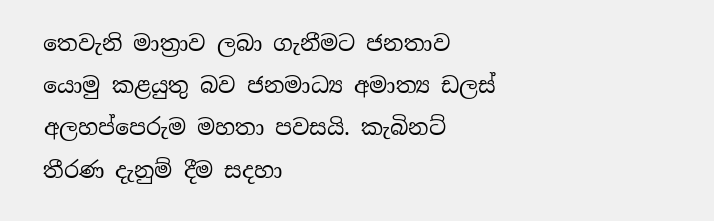තෙවැනි මාත්‍රාව ලබා ගැනීමට ජනතාව යොමු කළයුතු බව ජනමාධ්‍ය අමාත්‍ය ඩලස් අලහප්පෙරුම මහතා පවසයි. කැබිනට් තීරණ දැනුම් දීම සදහා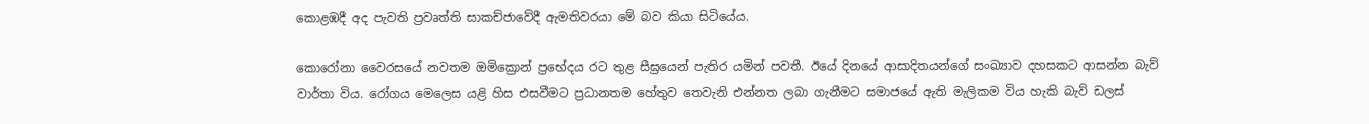කොළඹදී අද පැවති ප්‍රවෘත්ති සාකච්ජාවේදී ඇමතිවරයා මේ බව කියා සිටියේය.

කොරෝනා වෛරසයේ නවතම ඔමික්‍රොන් ප්‍රභේදය රට තුළ සීඝ්‍රයෙන් පැතිර යමින් පවතී. ඊයේ දිනයේ ආසාදිතයන්ගේ සංඛ්‍යාව දහසකට ආසන්න බැව් වාර්තා විය. රෝගය මෙලෙස යළි හිස එසවීමට ප්‍රධානතම හේතුව තෙවැනි එන්නත ලබා ගැනීමට සමාජයේ ඇති මැලිකම විය හැකි බැව් ඩලස්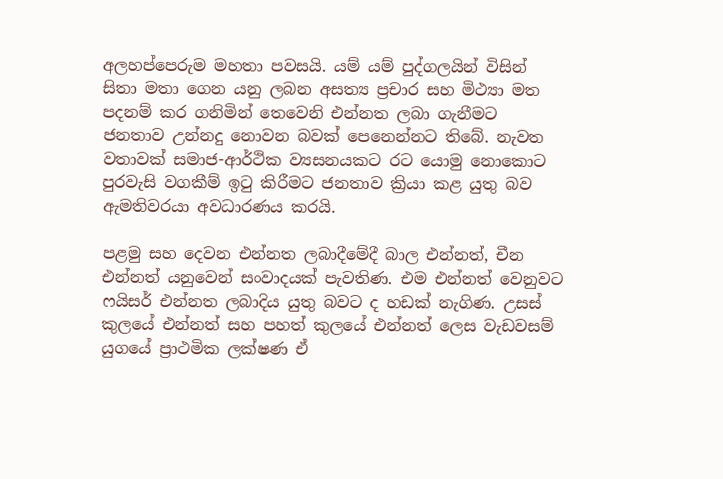අලහප්පෙරුම මහතා පවසයි. යම් යම් පුද්ගලයින් විසින් සිතා මතා ගෙන යනු ලබන අසත්‍ය ප්‍රචාර සහ මිථ්‍යා මත පදනම් කර ගනිමින් තෙවෙනි එන්නත ලබා ගැනීමට ජනතාව උන්නදු නොවන බවක් පෙනෙන්නට තිබේ. නැවත වතාවක් සමාජ-ආර්ථික ව්‍යසනයකට රට යොමු නොකොට පුරවැසි වගකීම් ඉටු කිරීමට ජනතාව ක්‍රියා කළ යුතු බව ඇමතිවරයා අවධාරණය කරයි.

පළමු සහ දෙවන එන්නත ලබාදීමේදී බාල එන්නත්, චීන එන්නත් යනුවෙන් සංවාදයක් පැවතිණ. එම එන්නත් වෙනුවට ෆයිසර් එන්නත ලබාදිය යුතු බවට ද හඩක් නැගිණ. උසස් කුලයේ එන්නත් සහ පහත් කුලයේ එන්නත් ලෙස වැඩවසම් යුගයේ ප්‍රාථමික ලක්ෂණ ඒ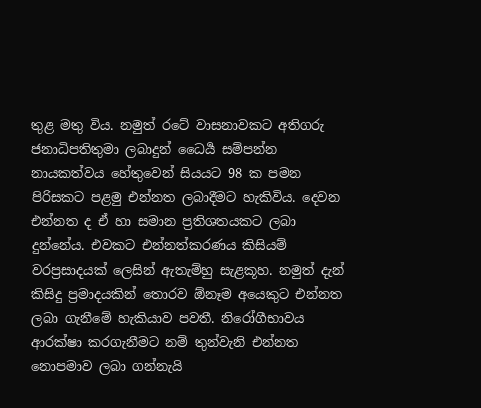තුළ මතු විය. නමුත් රටේ වාසනාවකට අතිගරු ජනාධිපතිතුමා ලබාදුන් ධෛර්‍ය සම්පන්න නායකත්වය හේතුවෙන් සියයට 98 ක පමන පිරිසකට පළමු එන්නත ලබාදීමට හැකිවිය. දෙවන එන්නත ද ඒ හා සමාන ප්‍රතිශතයකට ලබා දුන්නේය. එවකට එන්නත්කරණය කිසියම් වරප්‍රසාදයක් ලෙසින් ඇතැම්හු සැළකූහ. නමුත් දැන් කිසිදු ප්‍රමාදයකින් තොරව ඕනෑම අයෙකුට එන්නත ලබා ගැනීමේ හැකියාව පවතී. නිරෝගීභාවය ආරක්ෂා කරගැනීමට නම් තුන්වැනි එන්නත නොපමාව ලබා ගන්නැයි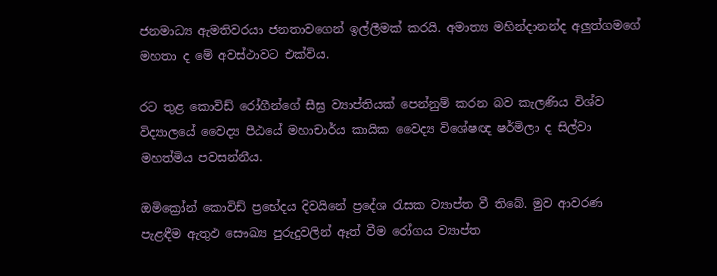ජනමාධ්‍ය ඇමතිවරයා ජනතාවගෙන් ඉල්ලීමක් කරයි. අමාත්‍ය මහින්දානන්ද අලුත්ගමගේ මහතා ද මේ අවස්ථාවට එක්විය.

රට තුළ කොවිඩ් රෝගීන්ගේ සීඝ්‍ර ව්‍යාප්තියක් පෙන්නුම් කරන බව කැලණිය විශ්ව විද්‍යාලයේ වෛද්‍ය පීඨයේ මහාචාර්ය කායික වෛද්‍ය විශේෂඥ ෂර්මිලා ද සිල්වා මහත්මිය පවසන්නීය.

ඔමික්‍රෝන් කොවිඩ් ප්‍රභේදය දිවයිනේ ප්‍රදේශ රැසක ව්‍යාප්ත වී තිබේ. මුව ආවරණ පැළඳීම ඇතුඵ සෞඛ්‍ය පුරුදුවලින් ඈත් වීම රෝගය ව්‍යාප්ත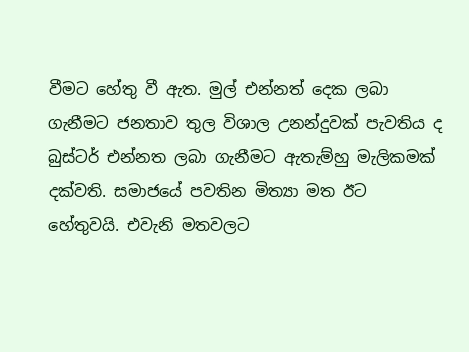වීමට හේතු වී ඇත. මුල් එන්නත් දෙක ලබා ගැනීමට ජනතාව තුල විශාල උනන්දුවක් පැවතිය ද බුස්ටර් එන්නත ලබා ගැනීමට ඇතැම්හු මැලිකමක් දක්වති. සමාජයේ පවතින මිත්‍යා මත ඊට හේතුවයි. එවැනි මතවලට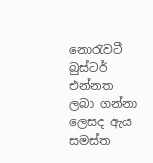නොරැවටී බුස්ටර් එන්නත ලබා ගන්නා ලෙසද ඇය සමස්ත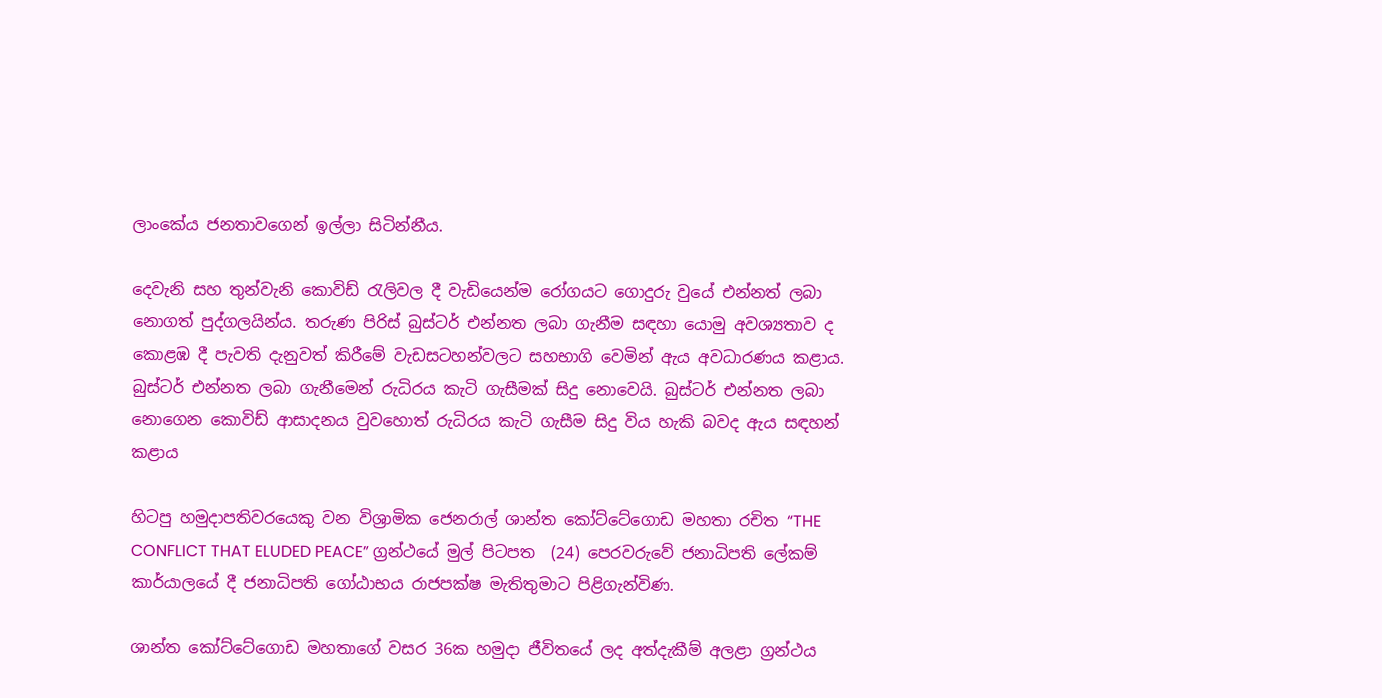ලාංකේය ජනතාවගෙන් ඉල්ලා සිටින්නීය.

දෙවැනි සහ තුන්වැනි කොවිඩ් රැලිවල දී වැඩියෙන්ම රෝගයට ගොදුරු වුයේ එන්නත් ලබා නොගත් පුද්ගලයින්ය. තරුණ පිරිස් බුස්ටර් එන්නත ලබා ගැනීම සඳහා යොමු අවශ්‍යතාව ද කොළඹ දී පැවති දැනුවත් කිරීමේ වැඩසටහන්වලට සහභාගි වෙමින් ඇය අවධාරණය කළාය. බුස්ටර් එන්නත ලබා ගැනීමෙන් රුධිරය කැටි ගැසීමක් සිදු නොවෙයි. බුස්ටර් එන්නත ලබා නොගෙන කොවිඩ් ආසාදනය වුවහොත් රුධිරය කැටි ගැසීම සිදු විය හැකි බවද ඇය සඳහන් කළාය

හිටපු හමුදාපතිවරයෙකු වන විශ්‍රාමික ජෙනරාල් ශාන්ත කෝට්ටේගොඩ මහතා රචිත “THE CONFLICT THAT ELUDED PEACE” ග්‍රන්ථයේ මුල් පිටපත  (24) පෙරවරුවේ ජනාධිපති ලේකම් කාර්යාලයේ දී ජනාධිපති ගෝඨාභය රාජපක්ෂ මැතිතුමාට පිළිගැන්විණ.

ශාන්ත කෝට්ටේගොඩ මහතාගේ වසර 36ක හමුදා ජීවිතයේ ලද අත්දැකීම් අලළා ග්‍රන්ථය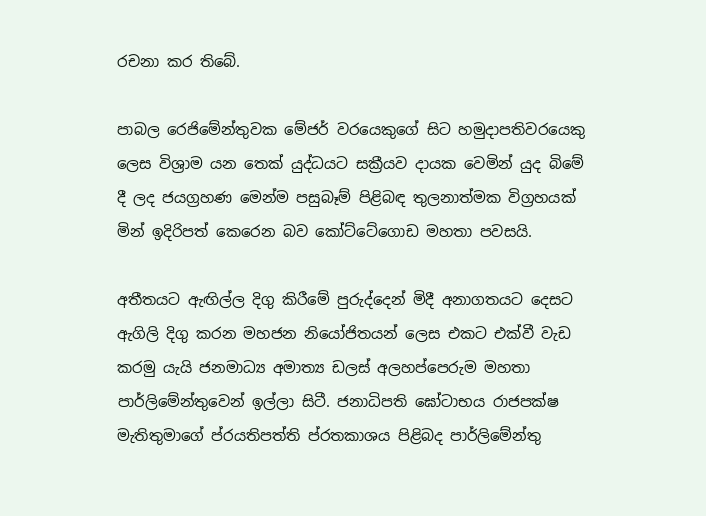රචනා කර තිබේ.

පාබල රෙජිමේන්තුවක මේජර් වරයෙකුගේ සිට හමුදාපතිවරයෙකු ලෙස විශ්‍රාම යන තෙක් යුද්ධයට සක්‍රීයව දායක වෙමින් යුද බිමේ දී ලද ජයග්‍රහණ මෙන්ම පසුබෑම් පිළිබඳ තුලනාත්මක විග්‍රහයක් මින් ඉදිරිපත් කෙරෙන බව කෝට්ටේගොඩ මහතා පවසයි.

අතීතයට ඇඟිල්ල දිගු කිරීමේ පුරුද්දෙන් මිදී අනාගතයට දෙසට ඇගිලි දිගු කරන මහජන නියෝජිතයන් ලෙස එකට එක්වී වැඩ කරමු යැයි ජනමාධ්‍ය අමාත්‍ය ඩලස් අලහප්පෙරුම මහතා පාර්ලිමේන්තුවෙන් ඉල්ලා සිටී. ජනාධිපති ඝෝටාභය රාජපක්ෂ මැතිතුමාගේ ප්රයතිපත්ති ප්රතකාශය පිළිබද පාර්ලිමේන්තු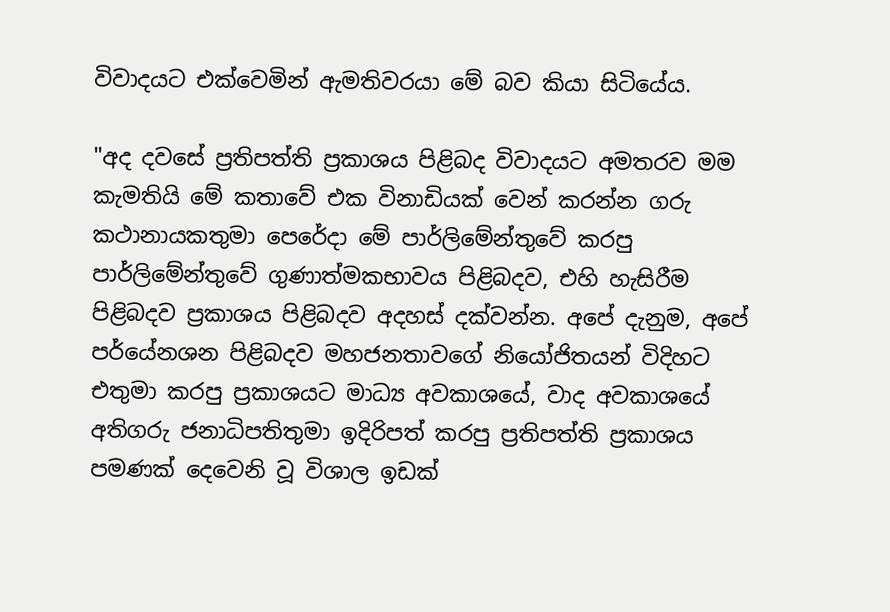විවාදයට එක්වෙමින් ඇමතිවරයා මේ බව කියා සිටියේය.

"අද දවසේ ප්‍රතිපත්ති ප්‍රකාශය පිළිබද විවාදයට අමතරව මම කැමතියි මේ කතාවේ එක විනාඩියක් වෙන් කරන්න ගරු කථානායකතුමා පෙරේදා මේ පාර්ලිමේන්තුවේ කරපු පාර්ලිමේන්තුවේ ගුණාත්මකභාවය පිළිබදව, එහි හැසිරීම පිළිබදව ප්‍රකාශය පිළිබදව අදහස් දක්වන්න. අපේ දැනුම, අපේ පර්යේනශන පිළිබදව මහජනතාවගේ නියෝජිතයන් විදිහට එතුමා කරපු ප්‍රකාශයට මාධ්‍ය අවකාශයේ, වාද අවකාශයේ අතිගරු ජනාධිපතිතුමා ඉදිරිපත් කරපු ප්‍රතිපත්ති ප්‍රකාශය පමණක් දෙවෙනි වූ විශාල ඉඩක්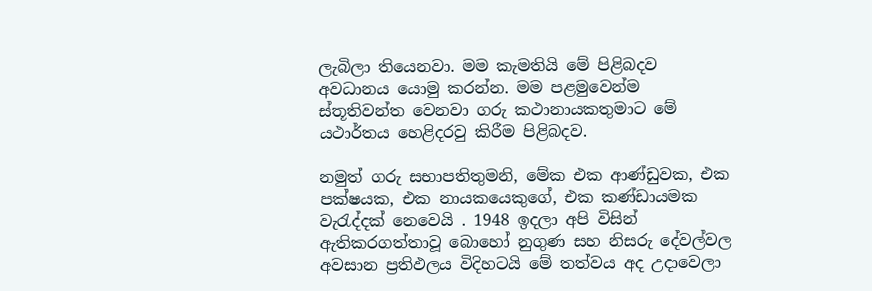ලැබිලා තියෙනවා. මම කැමතියි මේ පිළිබදව අවධානය යොමු කරන්න. මම පළමුවෙන්ම ස්තූතිවන්ත වෙනවා ගරු කථානායකතුමාට මේ යථාර්තය හෙළිදරවු කිරීම පිළිබදව.

නමුත් ගරු සභාපතිතුමනි, මේක එක ආණ්ඩුවක, එක පක්ෂයක, එක නායකයෙකුගේ, එක කණ්ඩායමක වැරැද්දක් නෙවෙයි . 1948 ඉදලා අපි විසින් ඇතිකරගත්තාවූ බොහෝ නුගුණ සහ නිසරු දේවල්වල අවසාන ප්‍රතිඵලය විදිහටයි මේ තත්වය අද උදාවෙලා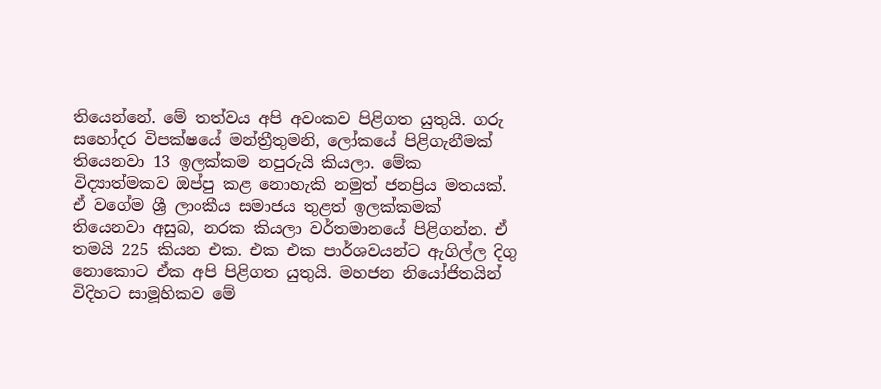තියෙන්නේ. මේ තත්වය අපි අවංකව පිළිගත යුතුයි. ගරු සහෝදර විපක්ෂයේ මන්ත්‍රීතුමනි, ලෝකයේ පිළිගැනීමක් තියෙනවා 13 ඉලක්කම නපුරුයි කියලා. මේක විද්‍යාත්මකව ඔප්පු කළ නොහැකි නමුත් ජනප්‍රිය මතයක්. ඒ වගේම ශ්‍රී ලාංකීය සමාජය තුළත් ඉලක්කමක් තියෙනවා අසුබ, නරක කියලා වර්තමානයේ පිළිගන්න. ඒ තමයි 225 කියන එක. එක එක පාර්ශවයන්ට ඇගිල්ල දිගු නොකොට ඒක අපි පිළිගත යුතුයි. මහජන නියෝජිතයින් විදිහට සාමූහිකව මේ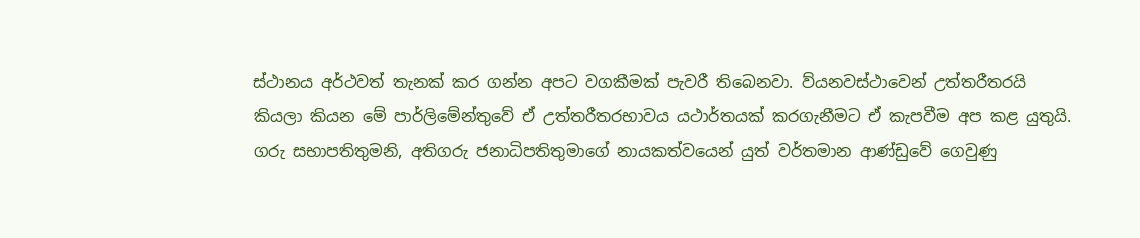ස්ථානය අර්ථවත් තැනක් කර ගන්න අපට වගකීමක් පැවරී තිබෙනවා. ව්යනවස්ථාවෙන් උත්තරීතරයි කියලා කියන මේ පාර්ලිමේන්තුවේ ඒ උත්තරීතරභාවය යථාර්තයක් කරගැනීමට ඒ කැපවීම අප කළ යුතුයි.
ගරු සභාපතිතුමනි, අතිගරු ජනාධිපතිතුමාගේ නායකත්වයෙන් යුත් වර්තමාන ආණ්ඩුවේ ගෙවුණු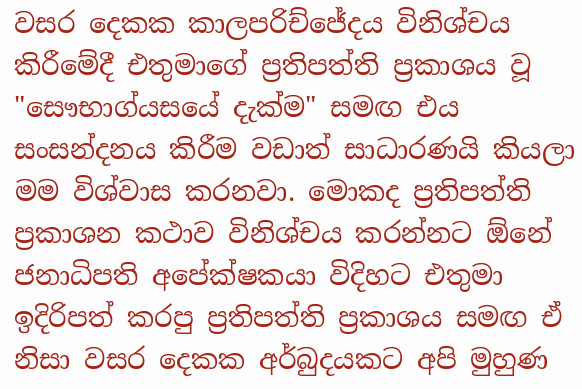වසර දෙකක කාලපරිච්ජේදය විනිශ්චය කිරීමේදී එතුමාගේ ප්‍රතිපත්ති ප්‍රකාශය වූ "සෞභාග්යසයේ දැක්ම" සමඟ එය සංසන්දනය කිරීම වඩාත් සාධාරණයි කියලා මම විශ්වාස කරනවා. මොකද ප්‍රතිපත්ති ප්‍රකාශන කථාව විනිශ්චය කරන්නට ඕනේ ජනාධිපති අපේක්ෂකයා විදිහට එතුමා ඉදිරිපත් කරපු ප්‍රතිපත්ති ප්‍රකාශය සමඟ ඒ නිසා වසර දෙකක අර්බුදයකට අපි මුහුණ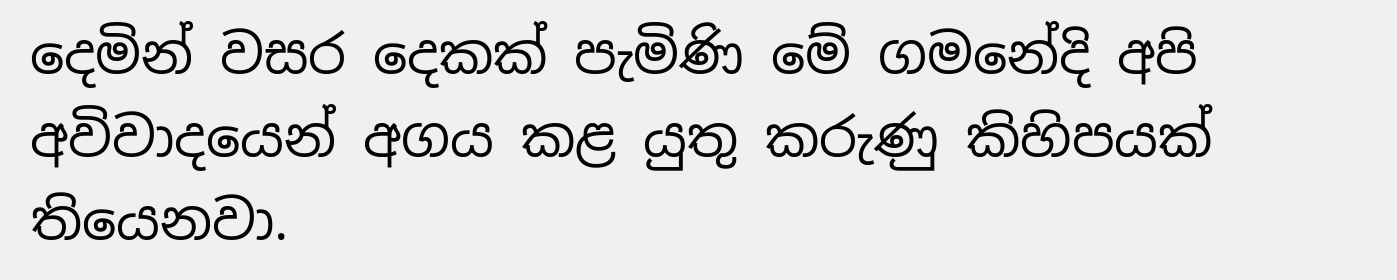දෙමින් වසර දෙකක් පැමිණි මේ ගමනේදි අපි අවිවාදයෙන් අගය කළ යුතු කරුණු කිහිපයක් තියෙනවා.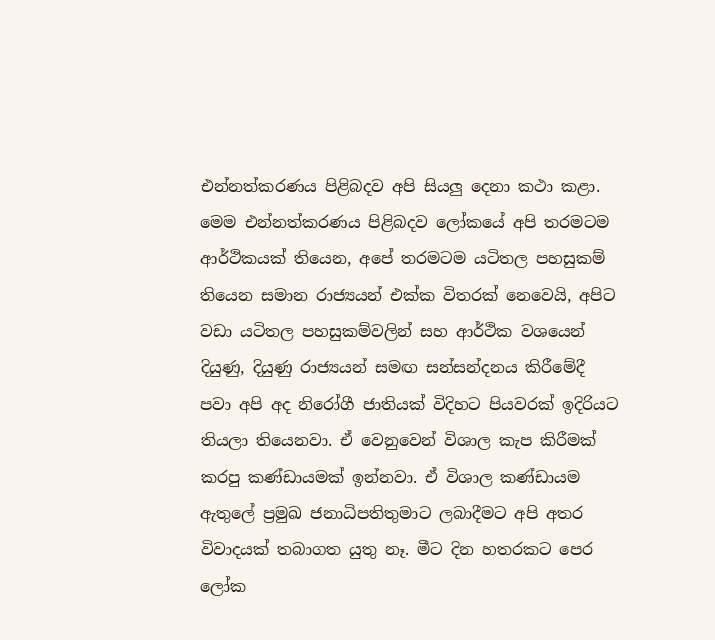එන්නත්කරණය පිළිබදව අපි සියලු දෙනා කථා කළා. මෙම එන්නත්කරණය පිළිබදව ලෝකයේ අපි තරමටම ආර්ථිකයක් තියෙන, අපේ තරමටම යටිතල පහසුකම් තියෙන සමාන රාජ්‍යයන් එක්ක විතරක් නෙවෙයි, අපිට වඩා යටිතල පහසුකම්වලින් සහ ආර්ථික වශයෙන් දියුණු, දියුණු රාජ්‍යයන් සමඟ සන්සන්දනය කිරීමේදී පවා අපි අද නිරෝගී ජාතියක් විදිහට පියවරක් ඉදිරියට තියලා තියෙනවා. ඒ වෙනුවෙන් විශාල කැප කිරීමක් කරපු කණ්ඩායමක් ඉන්නවා. ඒ විශාල කණ්ඩායම ඇතුලේ ප්‍රමුඛ ජනාධිපතිතුමාට ලබාදීමට අපි අතර විවාදයක් තබාගත යුතු නෑ. මීට දින හතරකට පෙර ලෝක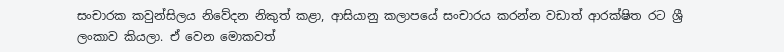සංචාරක කවුන්සිලය නිවේදන නිකුත් කළා, ආසියානු කලාපයේ සංචාරය කරන්න වඩාත් ආරක්ෂිත රට ශ්‍රී ලංකාව කියලා. ඒ වෙන මොකවත්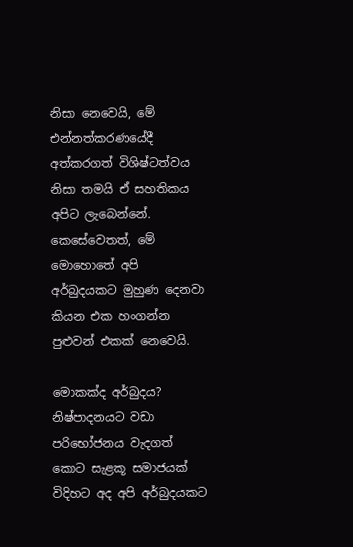නිසා නෙවෙයි, මේ එන්නත්කරණයේදී අත්කරගත් විශිෂ්ටත්වය නිසා තමයි ඒ සහතිකය අපිට ලැබෙන්නේ. කෙසේවෙතත්, මේ මොහොතේ අපි අර්බුදයකට මුහුණ දෙනවා කියන එක හංගන්න පුළුවන් එකක් නෙවෙයි.

මොකක්ද අර්බුදය? නිෂ්පාදනයට වඩා පරිභෝජනය වැදගත් කොට සැළකූ සමාජයක් විදිහට අද අපි අර්බුදයකට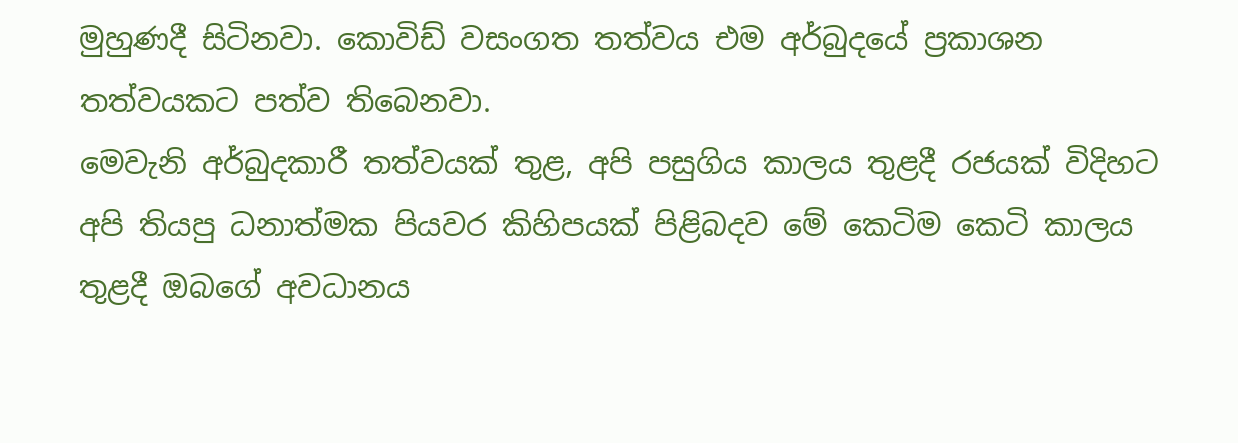මුහුණදී සිටිනවා. කොවිඩ් වසංගත තත්වය එම අර්බුදයේ ප්‍රකාශන තත්වයකට පත්ව තිබෙනවා.
මෙවැනි අර්බුදකාරී තත්වයක් තුළ, අපි පසුගිය කාලය තුළදී රජයක් විදිහට අපි තියපු ධනාත්මක පියවර කිහිපයක් පිළිබදව මේ කෙටිම කෙටි කාලය තුළදී ඔබගේ අවධානය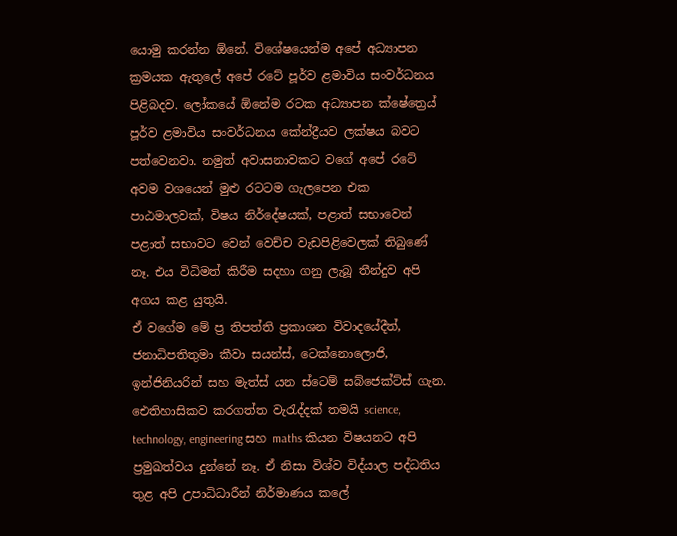යොමු කරන්න ඕනේ. විශේෂයෙන්ම අපේ අධ්‍යාපන ක්‍රමයක ඇතුලේ අපේ රටේ පූර්ව ළමාවිය සංවර්ධනය පිළිබදව. ලෝකයේ ඕනේම රටක අධ්‍යාපන ක්ෂේත්‍රෙය් පූර්ව ළමාවිය සංවර්ධනය කේන්ද්‍රීයව ලක්ෂය බවට පත්වෙනවා. නමුත් අවාසනාවකට වගේ අපේ රටේ අවම වශයෙන් මුළු රටටම ගැලපෙන එක පාඨමාලවක්, විෂය නිර්දේෂයක්, පළාත් සභාවෙන් පළාත් සභාවට වෙන් වෙච්ච වැඩපිළිවෙලක් තිබුණේ නෑ. එය විධිමත් කිරීම සදහා ගනු ලැබූ තීන්දුව අපි අගය කළ යුතුයි.
ඒ වගේම මේ ප්‍ර තිපත්ති ප්‍රකාශන විවාදයේදීත්, ජනාධිපතිතුමා කීවා සයන්ස්, ටෙක්නොලොජි, ඉන්ජිනියරින් සහ මැත්ස් යන ස්ටෙම් සබ්ජෙක්ට්ස් ගැන. ඓතිහාසිකව කරගත්ත වැරැද්දක් තමයි science, technology, engineering සහ maths කියන විෂයනට අපි ප්‍රමුඛත්වය දුන්නේ නෑ. ඒ නිසා විශ්ව විද්යාල පද්ධතිය තුළ අපි උපාධිධාරීන් නිර්මාණය කලේ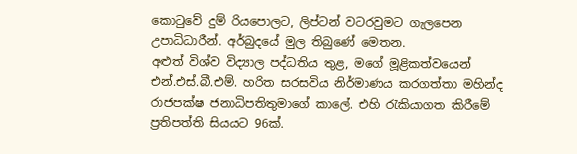කොටුවේ දුම්‍ රියපොලට, ලිප්ටන් වටරවුමට ගැලපෙන උපාධිධාරීන්. අර්බුදයේ මුල තිබුණේ මෙතන.
අළුත් විශ්ව විද්‍යාල පද්ධතිය තුළ, මගේ මූළිකත්වයෙන් එන්.එස්.බී.එම්. හරිත සරසවිය නිර්මාණය කරගත්තා මහින්ද රාජපක්ෂ ජනාධිපතිතුමාගේ කාලේ. එහි රැකියාගත කිරීමේ ප්‍රතිපත්ති සියයට 96ක්.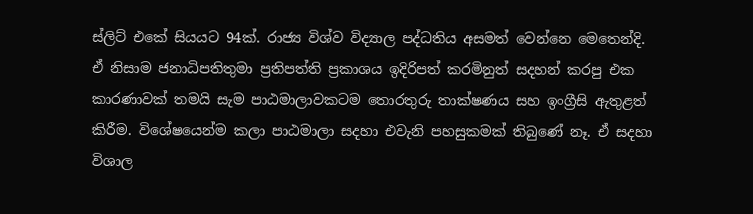ස්ලිට් එකේ සියයට 94ක්. රාජ්‍ය විශ්ව විද්‍යාල පද්ධතිය අසමත් වෙන්නෙ මෙතෙන්දි. ඒ නිසාම ජනාධිපතිතුමා ප්‍රතිපත්ති ප්‍රකාශය ඉදිරිපත් කරමිනුත් සදහන් කරපු එක කාරණාවක් තමයි සැම පාඨමාලාවකටම තොරතුරු තාක්ෂණය සහ ඉංග්‍රීසි ඇතුළත් කිරීම. විශේෂයෙන්ම කලා පාඨමාලා සදහා එවැනි පහසුකමක් තිබුණේ නෑ. ඒ සදහා විශාල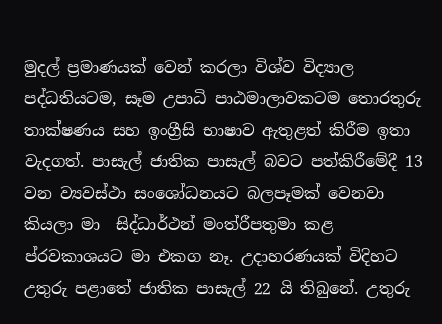මුදල් ප්‍රමාණයක් වෙන් කරලා විශ්ව විද්‍යාල පද්ධතියටම, සෑම උපාධි පාඨමාලාවකටම තොරතුරු තාක්ෂණය සහ ඉංග්‍රීසි භාෂාව ඇතුළත් කිරීම ඉතා වැදගත්. පාසැල් ජාතික පාසැල් බවට පත්කිරීමේදී 13 වන ව්‍යවස්ථා සංශෝධනයට බලපෑමක් වෙනවා කියලා මා  සිද්ධාර්ථන් මංත්රීපතුමා කළ ප්රවකාශයට මා එකග නෑ. උදාහරණයක් විදිහට උතුරු පළාතේ ජාතික පාසැල් 22 යි තිබුනේ. උතුරු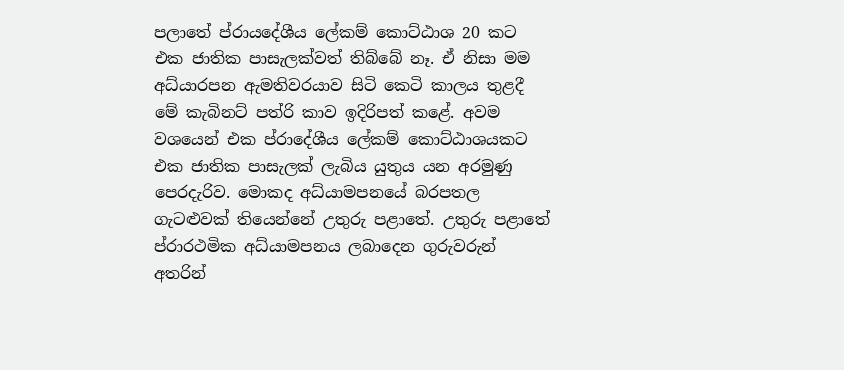පලාතේ ප්රායදේශීය ලේකම් කොට්ඨාශ 20 කට එක ජාතික පාසැලක්වත් තිබ්බේ නෑ. ඒ නිසා මම අධ්යාරපන ඇමතිවරයාව සිටි කෙටි කාලය තුළදී මේ කැබිනට් පත්රි කාව ඉදිරිපත් කළේ. අවම වශයෙන් එක ප්රාදේශීය ලේකම් කොට්ඨාශයකට එක ජාතික පාසැලක් ලැබිය යුතුය යන අරමුණු පෙරදැරිව. මොකද අධ්යාමපනයේ බරපතල ගැටළුවක් තියෙන්නේ උතුරු පළාතේ. උතුරු පළාතේ ප්රාරථමික අධ්යාමපනය ලබාදෙන ගුරුවරුන් අතරින්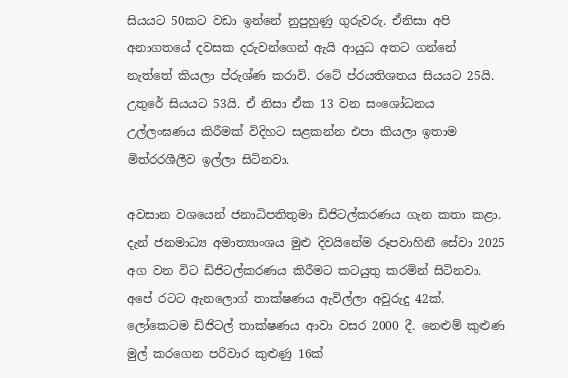සියයට 50කට වඩා ඉන්නේ නුපුහුණු ගුරුවරු. ඒනිසා අපි අනාගතයේ දවසක දරුවන්ගෙන් ඇයි ආයුධ අතට ගන්නේ නැත්තේ කියලා ප්රුශ්ණ කරාවි. රටේ ප්රයතිශතය සියයට 25යි. උතුරේ සියයට 53යි. ඒ නිසා ඒක 13 වන සංශෝධනය උල්ලංඝණය කිරීමක් විදිහට සළකන්න එපා කියලා ඉතාම මිත්රරශීලීව ඉල්ලා සිටිනවා.

අවසාන වශයෙන් ජනාධිපතිතුමා ඩිජිටල්කරණය ගැන කතා කළා. දැන් ජනමාධ්‍ය අමාත්‍යාංශය මුළු දිවයිනේම රූපවාහිනී සේවා 2025 අග වන විට ඩිජිටල්කරණය කිරීමට කටයුතු කරමින් සිටිනවා. අපේ රටට ඇනලොග් තාක්ෂණය ඇවිල්ලා අවුරුදු 42ක්. ලෝකෙටම ඩිජිටල් තාක්ෂණය ආවා වසර 2000 දී. නෙළුම් කුළුණ මුල් කරගෙන පරිවාර කුළුණු 16ක්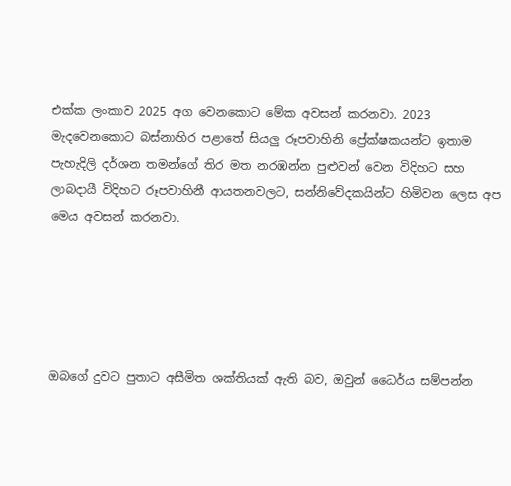එක්ක ලංකාව 2025 අග වෙනකොට මේක අවසන් කරනවා. 2023 මැදවෙනකොට බස්නාහිර පළාතේ සියලු රූපවාහිනි ප්‍රේක්ෂකයන්ට ඉතාම පැහැදිලි දර්ශන තමන්ගේ තිර මත නරඹන්න පුළුවන් වෙන විදිහට සහ ලාබදායී විදිහට රූපවාහිනී ආයතනවලට, සන්නිවේදකයින්ට හිමිවන ලෙස අප මෙය අවසන් කරනවා.





ඔබගේ දුවට පුතාට අසීමිත ශක්තියක් ඇති බව, ඔවුන් ධෛර්ය සම්පන්න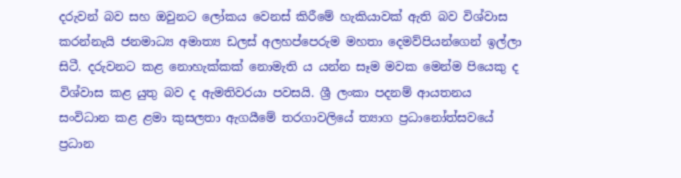දරුවන් බව සහ ඔවුනට ලෝකය වෙනස් කිරීමේ හැකියාවක් ඇති බව විශ්වාස කරන්නැයි ජනමාධ්‍ය අමාත්‍ය ඩලස් අලහප්පෙරුම මහතා දෙමව්පියන්ගෙන් ඉල්ලා සිටී. දරුවනට කළ නොහැක්කක් නොමැති ය යන්න සෑම මවක මෙන්ම පියෙකු ද විශ්වාස කළ යුතු බව ද ඇමතිවරයා පවසයි. ශ්‍රී ලංකා පදනම් ආයතනය සංවිධාන කළ ළමා කුසලතා ඇගයීමේ තරගාවලියේ ත්‍යාග ප්‍රධානෝත්සවයේ ප්‍රධාන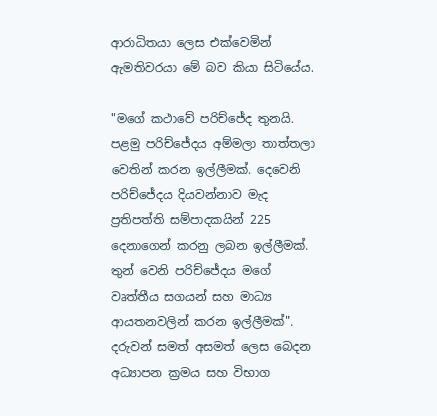ආරාධිතයා ලෙස එක්වෙමින් ඇමතිවරයා මේ බව කියා සිටියේය.

"මගේ කථාවේ පරිච්ජේද තුනයි. පළමු පරිච්ජේදය අම්මලා තාත්තලා වෙතින් කරන ඉල්ලීමක්. දෙවෙනි පරිච්ජේදය දියවන්නාව මැද ප්‍රතිපත්ති සම්පාදකයින් 225 දෙනාගෙන් කරනු ලබන ඉල්ලීමක්. තුන් වෙනි පරිච්ජේදය මගේ වෘත්තීය සගයන් සහ මාධ්‍ය ආයතනවලින් කරන ඉල්ලීමක්". දරුවන් සමත් අසමත් ලෙස බෙදන අධ්‍යාපන ක්‍රමය සහ විභාග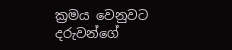ක්‍රමය වෙනුවට දරුවන්ගේ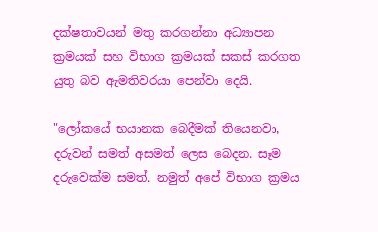දක්ෂතාවයන් මතු කරගන්නා අධ්‍යාපන ක්‍රමයක් සහ විභාග ක්‍රමයක් සකස් කරගත යුතු බව ඇමතිවරයා පෙන්වා දෙයි.

"ලෝකයේ භයානක බෙදීමක් තියෙනවා, දරුවන් සමත් අසමත් ලෙස බෙදන. සෑම දරුවෙක්ම සමත්. නමුත් අපේ විභාග ක්‍රමය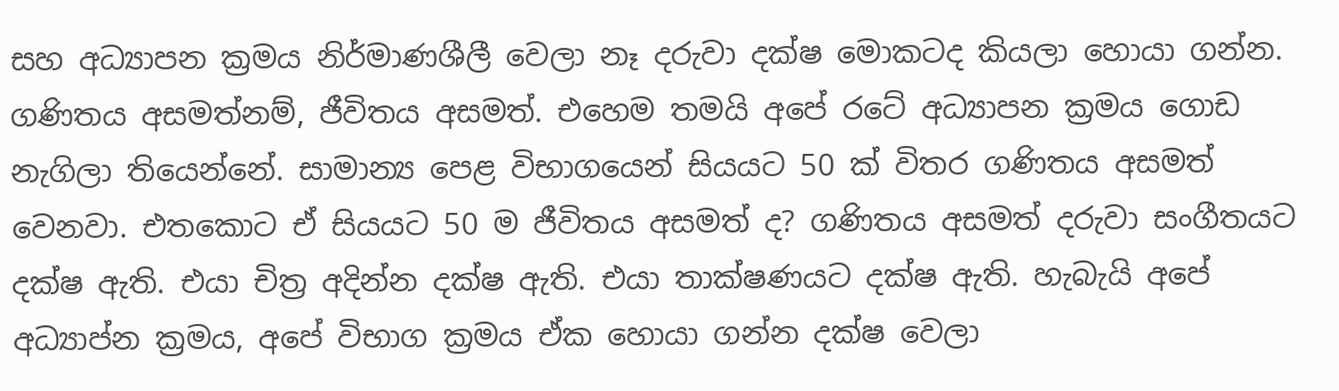සහ අධ්‍යාපන ක්‍රමය නිර්මාණශීලී වෙලා නෑ දරුවා දක්ෂ මොකටද කියලා හොයා ගන්න. ගණිතය අසමත්නම්, ජීවිතය අසමත්. එහෙම තමයි අපේ රටේ අධ්‍යාපන ක්‍රමය ගොඩ නැගිලා තියෙන්නේ. සාමාන්‍ය පෙළ විභාගයෙන් සියයට 50 ක් විතර ගණිතය අසමත් වෙනවා. එතකොට ඒ සියයට 50 ම ජීවිතය අසමත් ද? ගණිතය අසමත් දරුවා සංගීතයට දක්ෂ ඇති. එයා චිත්‍ර අදින්න දක්ෂ ඇති. එයා තාක්ෂණයට දක්ෂ ඇති. හැබැයි අපේ අධ්‍යාප්න ක්‍රමය, අපේ විභාග ක්‍රමය ඒක හොයා ගන්න දක්ෂ වෙලා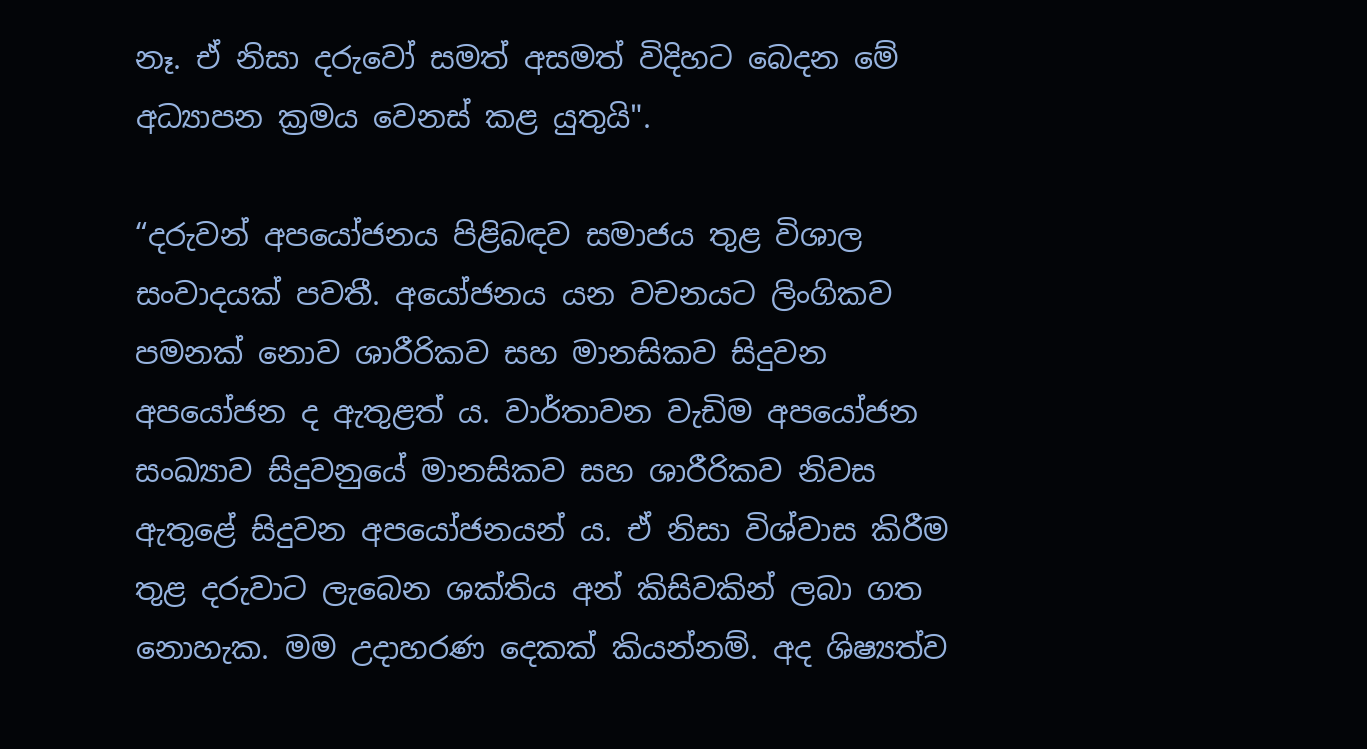නෑ. ඒ නිසා දරුවෝ සමත් අසමත් විදිහට බෙදන මේ අධ්‍යාපන ක්‍රමය වෙනස් කළ යුතුයි".

“දරුවන් අපයෝජනය පිළිබඳව සමාජය තුළ විශාල සංවාදයක් පවතී. අයෝජනය යන වචනයට ලිංගිකව පමනක් නොව ශාරීරිකව සහ මානසිකව සිදුවන අපයෝජන ද ඇතුළත් ය. වාර්තාවන වැඩිම අපයෝජන සංඛ්‍යාව සිදුවනුයේ මානසිකව සහ ශාරීරිකව නිවස ඇතුළේ සිදුවන අපයෝජනයන් ය. ඒ නිසා විශ්වාස කිරීම තුළ දරුවාට ලැබෙන ශක්තිය අන් කිසිවකින් ලබා ගත නොහැක. මම උදාහරණ දෙකක් කියන්නම්. අද ශිෂ්‍යත්ව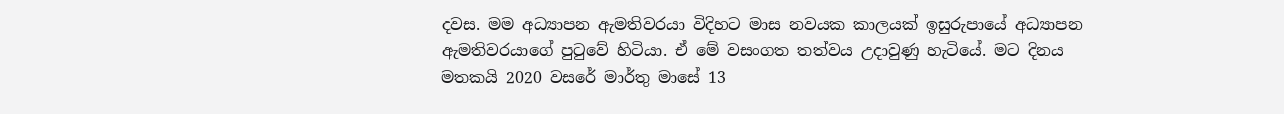දවස. මම අධ්‍යාපන ඇමතිවරයා විදිහට මාස නවයක කාලයක් ඉසුරුපායේ අධ්‍යාපන ඇමතිවරයාගේ පුටුවේ හිටියා. ඒ මේ වසංගත තත්වය උදාවුණු හැටියේ. මට දිනය මතකයි 2020 වසරේ මාර්තු මාසේ 13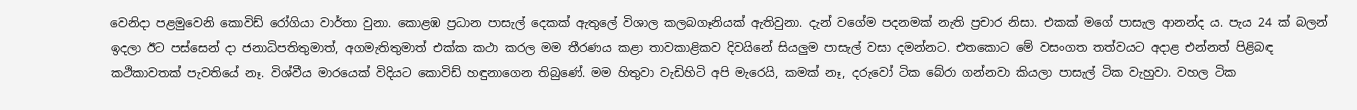වෙනිදා පළමුවෙනි කොවිඩ් රෝගියා වාර්තා වුනා. කොළඹ ප්‍රධාන පාසැල් දෙකක් ඇතුලේ විශාල කලබගෑනියක් ඇතිවුනා. දැන් වගේම පදනමක් නැති ප්‍රචාර නිසා. එකක් මගේ පාසැල ආනන්ද ය. පැය 24 ක් බලන් ඉදලා ඊට පස්සෙන් දා ජනාධිපතිතුමාත්, අගමැතිතුමාත් එක්ක කථා කරල මම තීරණය කළා තාවකාළිකව දිවයිනේ සියලුම පාසැල් වසා දමන්නට. එතකොට මේ වසංගත තත්වයට අදාළ එන්නත් පිළිබඳ කථිකාවතක් පැවතියේ නෑ. විශ්වීය මාරයෙක් විදියට කොවිඩ් හඳුනාගෙන තිබුණේ. මම හිතුවා වැඩිහිටි අපි මැරෙයි, කමක් නෑ, දරුවෝ ටික බේරා ගන්නවා කියලා පාසැල් ටික වැහුවා. වහල ටික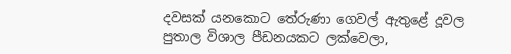දවසක් යනකොට තේරුණා ගෙවල් ඇතුළේ දූවල පුතාල විශාල පීඩනයකට ලක්වෙලා,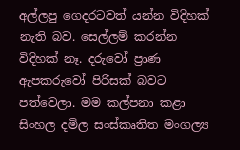අල්ලපු ගෙදරටවත් යන්න විදිහක් නැති බව. සෙල්ලම් කරන්න විදිහක් නෑ. දරුවෝ ප්‍රාණ ඇපකරුවෝ පිරිසක් බවට පත්වෙලා. මම කල්පනා කළා සිංහල දමිල සංස්කෘතිත මංගල්‍ය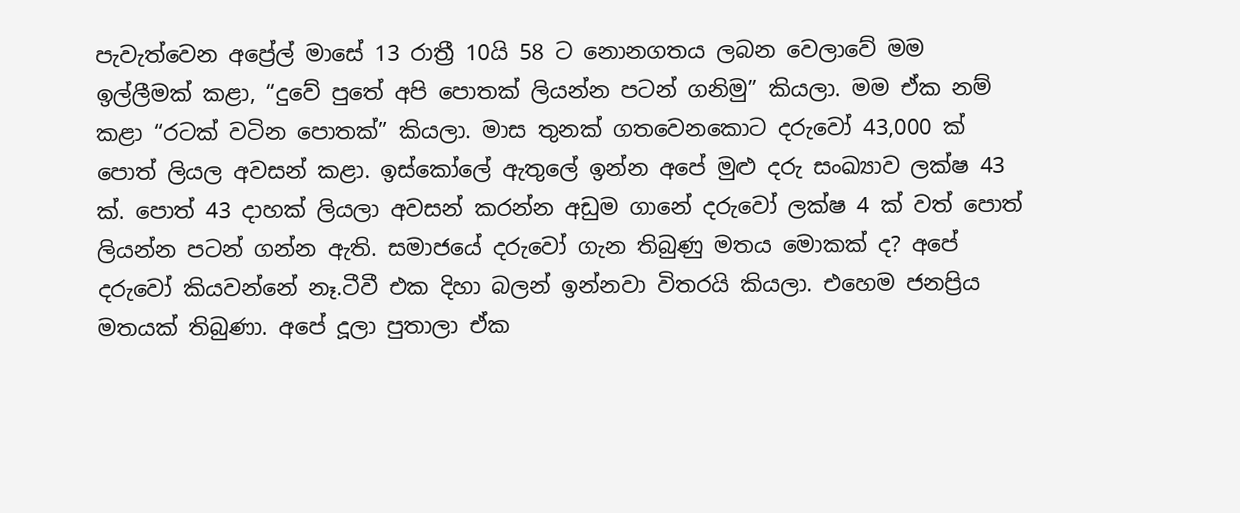පැවැත්වෙන අප්‍රේල් මාසේ 13 රාත්‍රී 10යි 58 ට නොනගතය ලබන වෙලාවේ මම ඉල්ලීමක් කළා, “දුවේ පුතේ අපි පොතක් ලියන්න පටන් ගනිමු” කියලා. මම ඒක නම් කළා “රටක් වටින පොතක්” කියලා. මාස තුනක් ගතවෙනකොට දරුවෝ 43,000 ක් පොත් ලියල අවසන් කළා. ඉස්කෝලේ ඇතුලේ ඉන්න අපේ මුළු දරු සංඛ්‍යාව ලක්ෂ 43 ක්. පොත් 43 දාහක් ලියලා අවසන් කරන්න අඩුම ගානේ දරුවෝ ලක්ෂ 4 ක් වත් පොත් ලියන්න පටන් ගන්න ඇති. සමාජයේ දරුවෝ ගැන තිබුණු මතය මොකක් ද? අපේ දරුවෝ කියවන්නේ නෑ.ටීවී එක දිහා බලන් ඉන්නවා විතරයි කියලා. එහෙම ජනප්‍රිය මතයක් තිබුණා. අපේ දූලා පුතාලා ඒක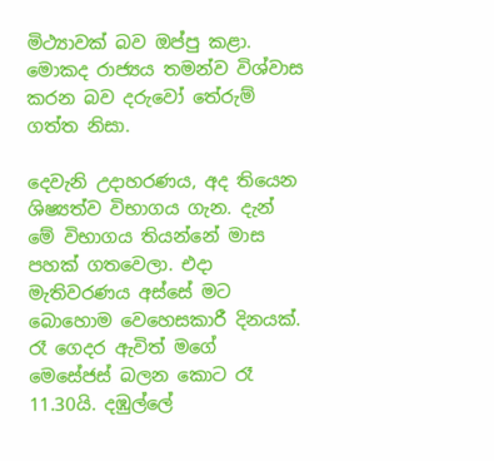මිථ්‍යාවක් බව ඔප්පු කළා. මොකද රාජ්‍යය තමන්ව විශ්වාස කරන බව දරුවෝ තේරුම් ගත්ත නිසා.

දෙවැනි උදාහරණය, අද තියෙන ශිෂ්‍යත්ව විභාගය ගැන. දැන් මේ විභාගය තියන්නේ මාස පහක් ගතවෙලා. එදා මැතිවරණය අස්සේ මට බොහොම වෙහෙසකාරී දිනයක්. රෑ ගෙදර ඇවිත් මගේ මෙසේජස් බලන කොට රෑ 11.30යි. දඹුල්ලේ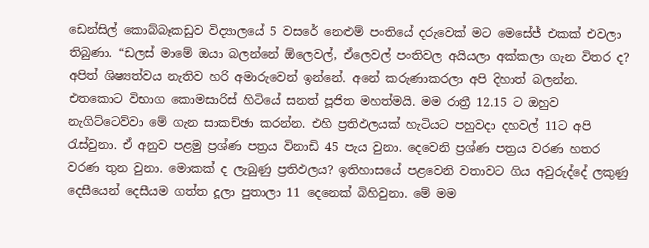ඩෙන්සිල් කොබ්බෑකඩුව විද්‍යාලයේ 5 වසරේ නෙළුම් පංතියේ දරුවෙක් මට මෙසේජ් එකක් එවලා තිබුණා. “ඩලස් මාමේ ඔයා බලන්නේ ඕලෙවල්, ඒලෙවල් පංතිවල අයියලා අක්කලා ගැන විතර ද? අපිත් ශිෂ්‍යත්වය නැතිව හරි අමාරුවෙන් ඉන්නේ. අනේ කරුණාකරලා අපි දිහාත් බලන්න. එතකොට විභාග කොමසාරිස් හිටියේ සනත් පූජිත මහත්මයි. මම රාත්‍රී 12.15 ට ඔහුව නැගිට්ටෙව්වා මේ ගැන සාකච්ඡා කරන්න. එහි ප්‍රතිඵලයක් හැටියට පහුවදා දහවල් 11ට අපි රැස්වුනා. ඒ අනුව පළමු ප්‍රශ්ණ පත්‍රය විනාඩි 45 පැය වුනා. දෙවෙනි ප්‍රශ්ණ පත්‍රය වරණ හතර වරණ තුන වුනා. මොකක් ද ලැබුණු ප්‍රතිඵලය? ඉතිහාසයේ පළවෙනි වතාවට ගිය අවු‍රුද්දේ ලකුණු දෙසීයෙන් දෙසීයම ගත්ත දූලා පුතාලා 11 දෙනෙක් බිහිවුනා. මේ මම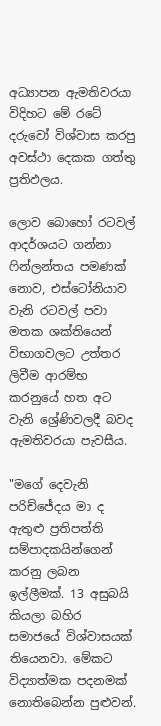අධ්‍යාපන ඇමතිවරයා විදිහට මේ රටේ දරුවෝ විශ්වාස කරපු අවස්ථා දෙකක ගත්තු ප්‍රතිඵලය.

ලොව බොහෝ රටවල් ආදර්ශයට ගන්නා ෆින්ලන්තය පමණක් නොව, එස්ටෝනියාව වැනි රටවල් පවා මතක ශක්තියෙන් විභාගවලට උත්තර ලිවීම ආරම්භ කරනුයේ හත අට වැනි ශ්‍රේණිවලදී බවද ඇමතිවරයා පැවසීය.

"මගේ දෙවැනි පරිච්ජේදය මා ද ඇතුළු ප්‍රතිපත්ති සම්පාදකයින්ගෙන් කරනු ලබන ඉල්ලීමක්. 13 අසුබයි කියලා බහිර සමාජයේ විශ්වාසයක් තියෙනවා. මේකට විද්‍යාත්මක පදනමක් නොතිබෙන්න පුළුවන්.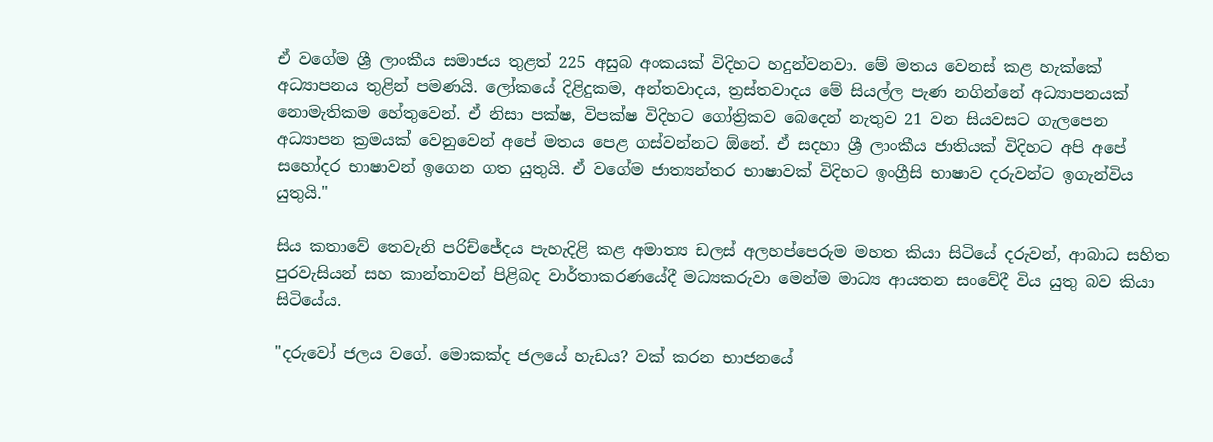ඒ වගේම ශ්‍රී ලාංකීය සමාජය තුළත් 225 අසුබ අංකයක් විදිහට හදුන්වනවා. මේ මතය වෙනස් කළ හැක්කේ අධ්‍යාපනය තුළින් පමණයි. ලෝකයේ දිළිදුකම, අන්තවාදය, ත්‍රස්තවාදය මේ සියල්ල පැණ නගින්නේ අධ්‍යාපනයක් නොමැතිකම හේතුවෙන්. ඒ නිසා පක්ෂ, විපක්ෂ විදිහට ගෝත්‍රිකව බෙදෙන් නැතුව 21 වන සියවසට ගැලපෙන අධ්‍යාපන ක්‍රමයක් වෙනුවෙන් අපේ මතය පෙළ ගස්වන්නට ඕනේ. ඒ සදහා ශ්‍රී ලාංකීය ජාතියක් විදිහට අපි අපේ සහෝදර භාෂාවන් ඉගෙන ගත යුතුයි. ඒ වගේම ජාත්‍යන්තර භාෂාවක් විදිහට ඉංග්‍රීසි භාෂාව දරුවන්ට ඉගැන්විය යුතුයි."

සිය කතාවේ තෙවැනි පරිච්ජේදය පැහැදිළි කළ අමාත්‍ය ඩලස් අලහප්පෙරුම මහත කියා සිටියේ දරුවන්, ආබාධ සහිත පුරවැසියන් සහ කාන්තාවන් පිළිබද වාර්තාකරණයේදී මධ්‍යකරුවා මෙන්ම මාධ්‍ය ආයතන සංවේදී විය යුතු බව කියා සිටියේය.

"දරුවෝ ජලය වගේ. මොකක්ද ජලයේ හැඩය? වක් කරන භාජනයේ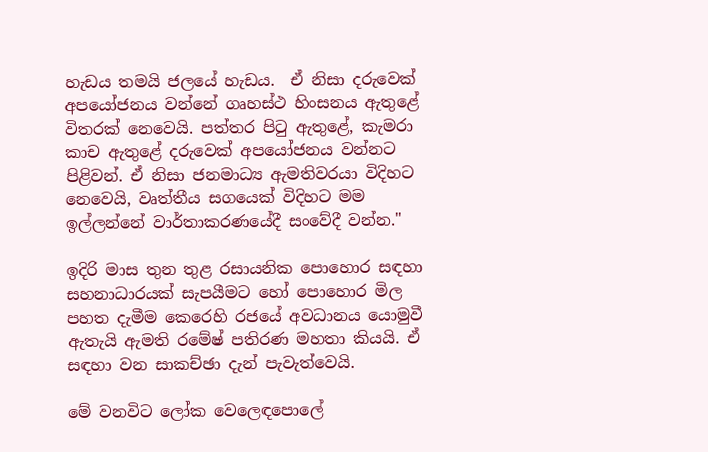හැඩය තමයි ජලයේ හැඩය.  ඒ නිසා දරුවෙක් අපයෝජනය වන්නේ ගෘහස්ථ හිංසනය ඇතුළේ විතරක් නෙවෙයි. පත්තර පිටු ඇතුළේ, කැමරා කාච ඇතුළේ දරුවෙක් අපයෝජනය වන්නට පිළිවන්. ඒ නිසා ජනමාධ්‍ය ඇමතිවරයා විදිහට නෙවෙයි, වෘත්තීය සගයෙක් විදිහට මම ඉල්ලන්නේ වාර්තාකරණයේදී සංවේදී වන්න."

ඉදිරි මාස තුන තුළ රසායනික පොහොර සඳහා සහනාධාරයක් සැපයීමට හෝ පොහොර මිල පහත දැමීම කෙරෙහි රජයේ අවධානය යොමුවී ඇතැයි ඇමති රමේෂ් පතිරණ මහතා කියයි. ඒ සඳහා වන සාකච්ඡා දැන් පැවැත්වෙයි.

මේ වනවිට ලෝක වෙලෙඳපොලේ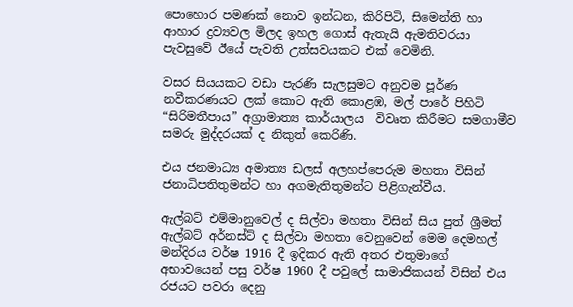පොහොර පමණක් නොව ඉන්ධන, කිරිපිටි, සිමෙන්ති හා ආහාර ද්‍රව්‍යවල මිලද ඉහල ගොස් ඇතැයි ඇමතිවරයා පැවසුවේ ඊයේ පැවති උත්සවයකට එක් වෙමිනි.

වසර සියයකට වඩා පැරණි සැලසුමට අනුවම පූර්ණ නවීකරණයට ලක් කොට ඇති කොළඹ, මල් පාරේ පිහිටි “සිරිමතීපාය” අග්‍රාමාත්‍ය කාර්යාලය  විවෘත කිරීමට සමගාමීව සමරු මුද්දරයක් ද නිකුත් කෙරිණි.

එය ජනමාධ්‍ය අමාත්‍ය ඩලස් අලහප්පෙරුම මහතා විසින් ජනාධිපතිතුමන්ට හා අගමැතිතුමන්ට පිළිගැන්වීය.

ඇල්බට් එම්මානුවෙල් ද සිල්වා මහතා විසින් සිය පුත් ශ්‍රීමත් ඇල්බට් අර්නස්ට් ද සිල්වා මහතා වෙනුවෙන් මෙම දෙමහල් මන්දිරය වර්ෂ 1916 දී ඉදිකර ඇති අතර එතුමාගේ අභාවයෙන් පසු වර්ෂ 1960 දී පවුලේ සාමාජිකයන් විසින් එය රජයට පවරා දෙනු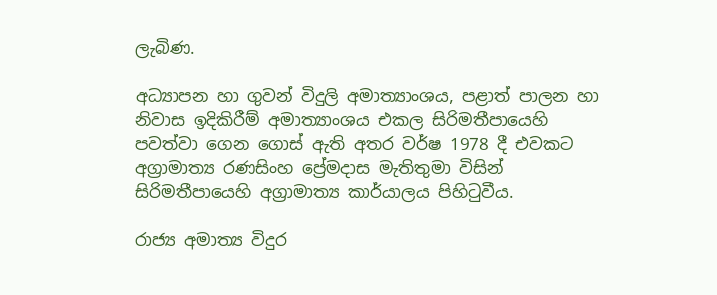ලැබිණ.

අධ්‍යාපන හා ගුවන් විදුලි අමාත්‍යාංශය, පළාත් පාලන හා නිවාස ඉදිකිරීම් අමාත්‍යාංශය එකල සිරිමතීපායෙහි පවත්වා ගෙන ගොස් ඇති අතර වර්ෂ 1978 දී එවකට අග්‍රාමාත්‍ය රණසිංහ ප්‍රේමදාස මැතිතුමා විසින් සිරිමතීපායෙහි අග්‍රාමාත්‍ය කාර්යාලය පිහිටුවීය.

රාජ්‍ය අමාත්‍ය විදුර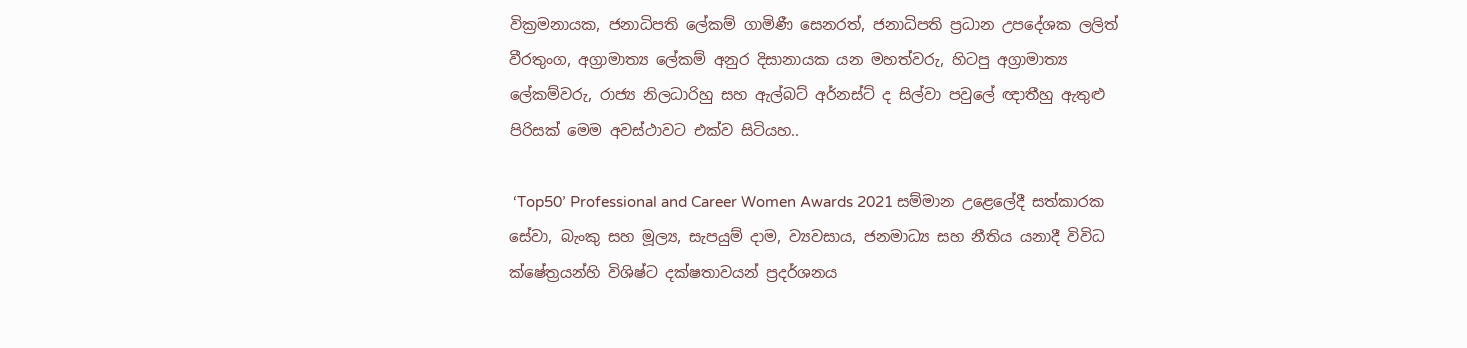වික්‍රමනායක, ජනාධිපති ලේකම් ගාමිණී සෙනරත්, ජනාධිපති ප්‍රධාන උපදේශක ලලිත් වීරතුංග, අග්‍රාමාත්‍ය ලේකම් අනුර දිසානායක යන මහත්වරු, හිටපු අග්‍රාමාත්‍ය ලේකම්වරු, රාජ්‍ය නිලධාරිහු සහ ඇල්බට් අර්නස්ට් ද සිල්වා පවුලේ ඥාතීහු ඇතුළු පිරිසක් මෙම අවස්ථාවට එක්ව සිටියහ..

 ‘Top50’ Professional and Career Women Awards 2021 සම්මාන උළෙලේදී සත්කාරක සේවා, බැංකු සහ මූල්‍ය, සැපයුම් දාම, ව්‍යවසාය, ජනමාධ්‍ය සහ නීතිය යනාදී විවිධ ක්ෂේත්‍රයන්හි විශිෂ්ට දක්ෂතාවයන් ප්‍රදර්ශනය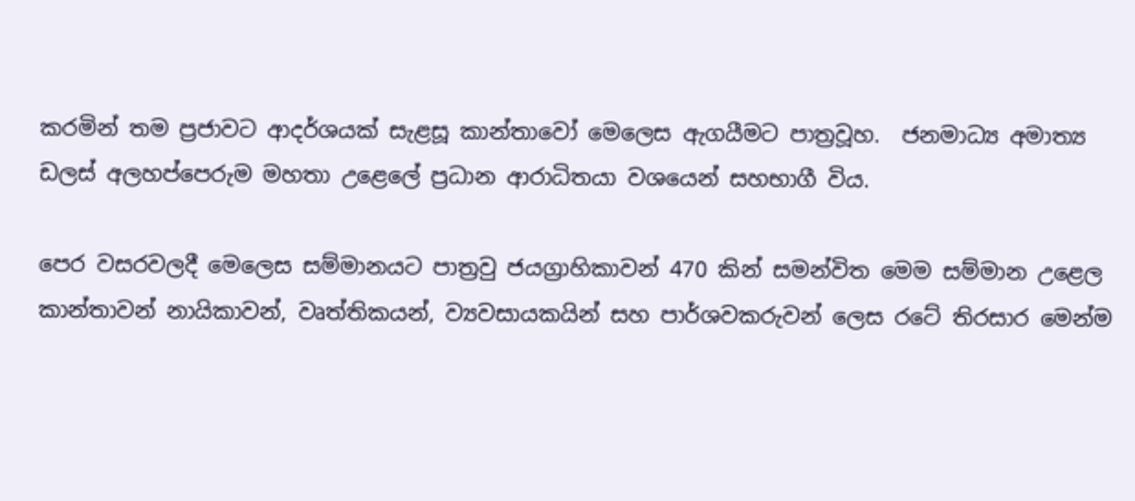කරමින් තම ප්‍රජාවට ආදර්ශයක් සැළසූ කාන්තාවෝ මෙලෙස ඇගයීමට පාත්‍රවූහ.  ජනමාධ්‍ය අමාත්‍ය ඩලස් අලහප්පෙරුම මහතා උළෙලේ ප්‍රධාන ආරාධිතයා වශයෙන් සහභාගී විය.

පෙර වසරවලදී මෙලෙස සම්මානයට පාත්‍රවු ජයග්‍රාහිකාවන් 470 කින් සමන්විත මෙම සම්මාන උළෙල කාන්තාවන් නායිකාවන්, වෘත්තිකයන්, ව්‍යවසායකයින් සහ පාර්ශවකරුවන් ලෙස රටේ තිරසාර මෙන්ම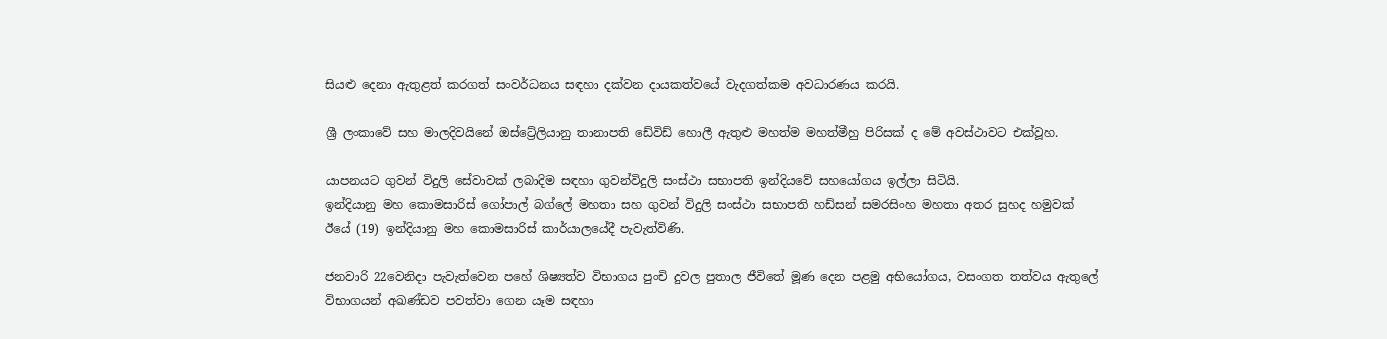සියළු දෙනා ඇතුළත් කරගත් සංවර්ධනය සඳහා දක්වන දායකත්වයේ වැදගත්කම අවධාරණය කරයි.

ශ්‍රී ලංකාවේ සහ මාලදිවයිනේ ඔස්ට්‍රේලියානු තානාපති ඩේවිඩ් හොලී ඇතුළු මහත්ම මහත්මීහු පිරිසක් ද මේ අවස්ථාවට එක්වූහ.

යාපනයට ගුවන් විදුලි සේවාවක් ලබාදිම සඳහා ගුවන්විදුලි සංස්ථා සභාපති ඉන්දියවේ සහයෝගය ඉල්ලා සිටියි.
ඉන්දියානු මහ කොමසාරිස් ‌ගෝපාල් බග්ලේ මහතා සහ ගුවන් විදුලි සංස්ථා සභාපති හඩ්සන් සමරසිංහ මහතා අතර සුහද හමුවක්
ඊයේ (19) ඉන්දියානු මහ කොමසාරිස් කාර්යාලයේදී පැවැත්විණි.

ජනවාරි 22වෙනිදා පැවැත්වෙන පහේ ශිෂ්‍යත්ව විභාගය පුංචි දුවල පුතාල ජීවිතේ මූණ දෙන පළමු අභියෝගය, වසංගත තත්වය ඇතුලේ විභාගයන් අඛණ්ඩව පවත්වා ගෙන යෑම සඳහා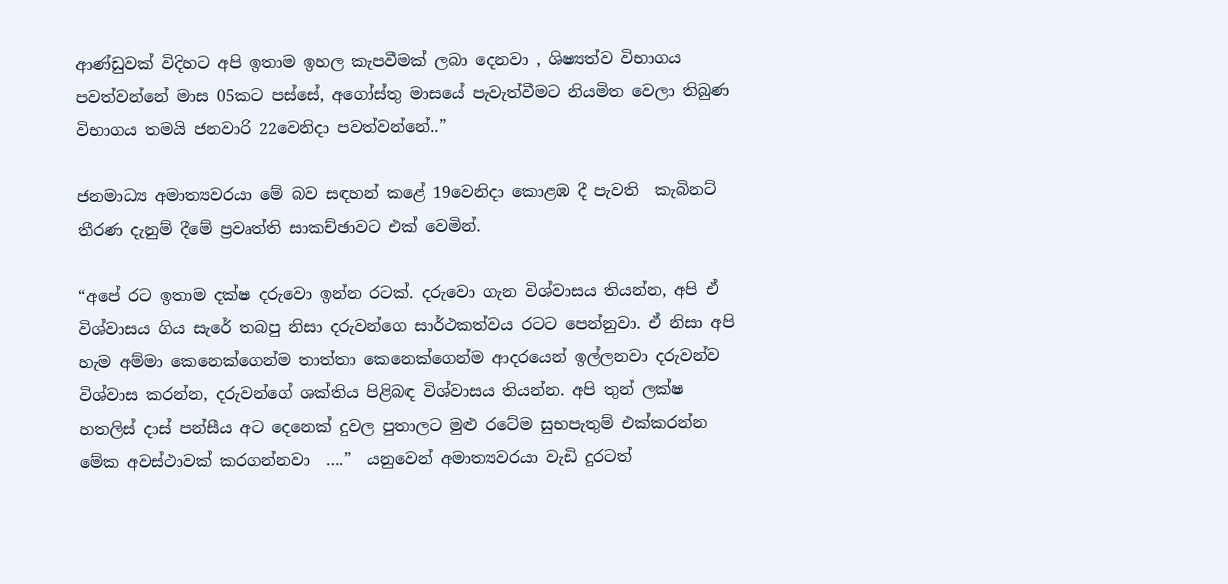ආණ්ඩුවක් විදිහට අපි ඉතාම ඉහල කැපවීමක් ලබා දෙනවා , ශිෂ්‍යත්ව විභාගය පවත්වන්නේ මාස 05කට පස්සේ, අගෝස්තු මාසයේ පැවැත්වීමට නියමිත වෙලා තිබුණ විභාගය තමයි ජනවාරි 22වෙනිදා පවත්වන්නේ..”

ජනමාධ්‍ය අමාත්‍යවරයා මේ බව සඳහන් කළේ 19වෙනිදා කොළඹ දී පැවති  කැබිනට් තීරණ දැනුම් දීමේ ප්‍රවෘත්ති සාකච්ඡාවට එක් වෙමින්.

“අපේ රට ඉතාම දක්ෂ දරුවො ඉන්න රටක්. දරුවො ගැන විශ්වාසය තියන්න, අපි ඒ විශ්වාසය ගිය සැරේ තබපු නිසා දරුවන්ගෙ සාර්ථකත්වය රටට පෙන්නුවා. ඒ නිසා අපි හැම අම්මා කෙනෙක්ගෙන්ම තාත්තා කෙනෙක්ගෙන්ම ආදරයෙන් ඉල්ලනවා දරුවන්ව විශ්වාස කරන්න, දරුවන්ගේ ශක්තිය පිළිබඳ විශ්වාසය තියන්න. අපි තුන් ලක්ෂ හතලිස් දාස් පන්සීය අට දෙනෙක් දුවල පුතාලට මුළු රටේම සුභපැතුම් එක්කරන්න මේක අවස්ථාවක් කරගන්නවා  ….”  යනුවෙන් අමාත්‍යවරයා වැඩි දුරටත්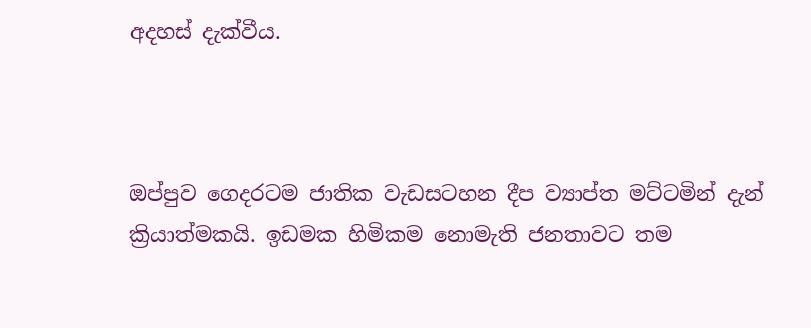අදහස් දැක්වීය.



ඔප්පුව ගෙදරටම ජාතික වැඩසටහන දීප ව්‍යාප්ත මට්ටමින් දැන් ක්‍රියාත්මකයි. ඉඩමක හිමිකම නොමැති ජනතාවට තම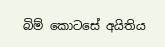බිම් කොටසේ අයිතිය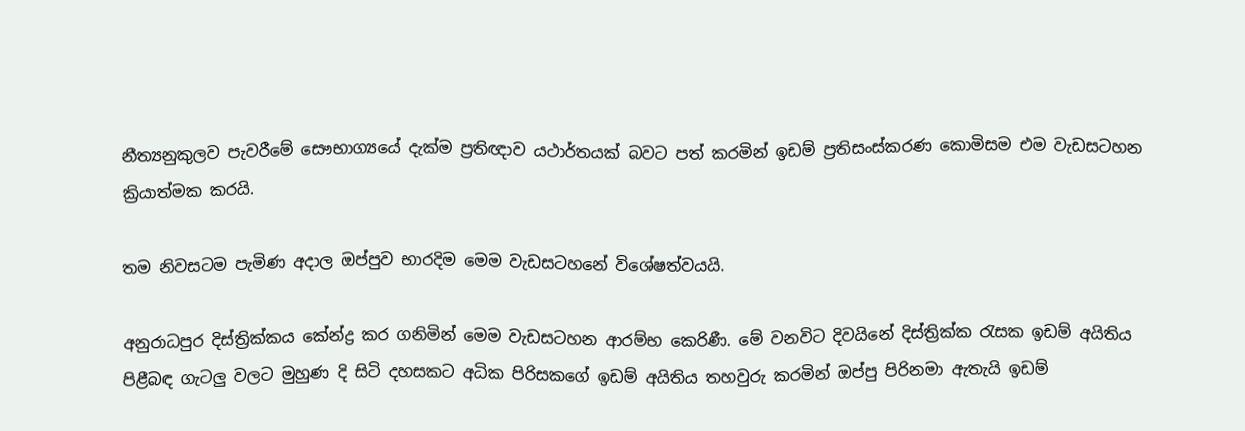නීත්‍යනුකුලව පැවරීමේ සෞභාග්‍යයේ දැක්ම ප්‍රතිඥාව යථාර්තයක් බවට පත් කරමින් ඉඩම් ප්‍රතිසංස්කරණ කොමිසම එම වැඩසටහන ක්‍රියාත්මක කරයි.

තම නිවසටම පැමිණ අදාල ඔප්පුව භාරදිම මෙම වැඩසටහනේ විශේෂත්වයයි.

අනුරාධපුර දිස්ත්‍රික්කය කේන්ද්‍ර කර ගනිමින් මෙම වැඩසටහන ආරම්භ කෙරිණී. මේ වනවිට දිවයිනේ දිස්ත්‍රික්ක රැසක ඉඩම් අයිතිය පිළීබඳ ගැටලු වලට මුහුණ දි සිටි දහසකට අධික පිරිසකගේ ඉඩම් අයිතිය තහවුරු කරමින් ඔප්පු පිරිනමා ඇතැයි ඉඩම්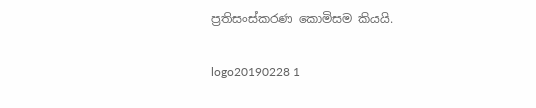ප්‍රතිසංස්කරණ කොමිසම කියයි.

logo20190228 1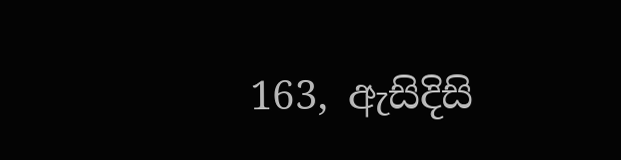163, ඇසිදිසි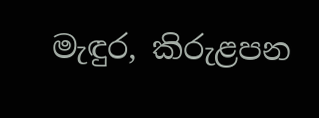මැඳුර, කිරුළපන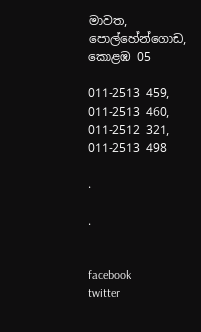මාවත, පොල්හේන්ගොඩ, කොළඹ 05

011-2513 459, 011-2513 460,
011-2512 321, 011-2513 498

.

.


facebook
twitter